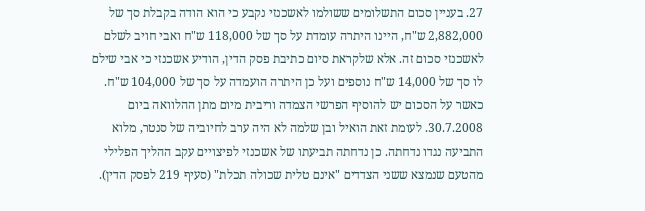27. בעניין סכום התשלומים ששולמו לאשכנזי נקבע כי הוא הודה בקבלת סך של 2,882,000 ש"ח, היינו היתרה עומדת על סך של 118,000 ש"ח ואבי חויב לשלם לאשכנזי סכום זה. אלא שלקראת סיום כתיבת פסק הדין, הודיע אשכנזי כי אבי שילם לו סך של 14,000 ש"ח נוספים ועל כן היתרה הועמדה על סך של 104,000 ש"ח. כאשר על הסכום יש להוסיף הפרשי הצמדה וריבית מיום מתן ההלוואה ביום 30.7.2008. לעומת זאת הואיל ובן שלמה לא היה ערב לחיוביה של סנטר, מלוא התביעה נגדו נדחתה. כן נדחתה תביעתו של אשכנזי לפיצויים עקב ההליך הפלילי מהטעם שנמצא ששני הצדדים "אינם טלית שכולה תכלת" (סעיף 219 לפסק הדין).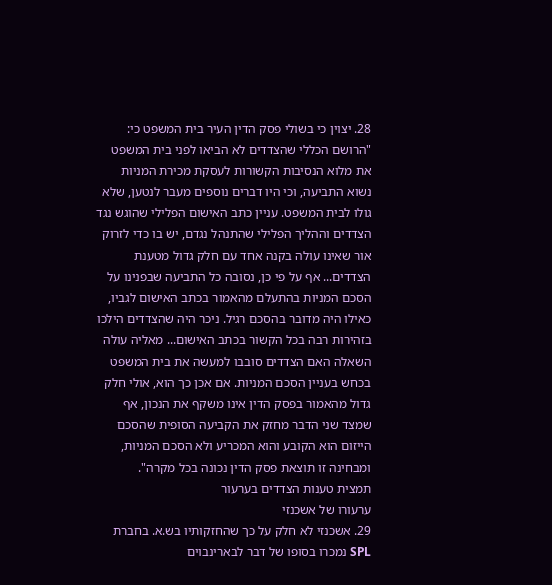28. יצוין כי בשולי פסק הדין העיר בית המשפט כי: "הרושם הכללי שהצדדים לא הביאו לפני בית המשפט את מלוא הנסיבות הקשורות לעסקת מכירת המניות נשוא התביעה, וכי היו דברים נוספים מעבר לנטען, שלא גולו לבית המשפט. עניין כתב האישום הפלילי שהוגש נגד הצדדים וההליך הפלילי שהתנהל נגדם, יש בו כדי לזרוק אור שאינו עולה בקנה אחד עם חלק גדול מטענת הצדדים... אף על פי כן, נסובה כל התביעה שבפנינו על הסכם המניות בהתעלם מהאמור בכתב האישום לגביו, כאילו היה מדובר בהסכם רגיל. ניכר היה שהצדדים הילכו בזהירות רבה בכל הקשור בכתב האישום... מאליה עולה השאלה האם הצדדים סובבו למעשה את בית המשפט בכחש בעניין הסכם המניות. אם אכן כך הוא, אולי חלק גדול מהאמור בפסק הדין אינו משקף את הנכון, אף שמצד שני הדבר מחזק את הקביעה הסופית שהסכם הייזום הוא הקובע והוא המכריע ולא הסכם המניות, ומבחינה זו תוצאת פסק הדין נכונה בכל מקרה".
תמצית טענות הצדדים בערעור
ערעורו של אשכנזי
29. אשכנזי לא חלק על כך שהחזקותיו בש.א. בחברת SPL נמכרו בסופו של דבר לבארינבוים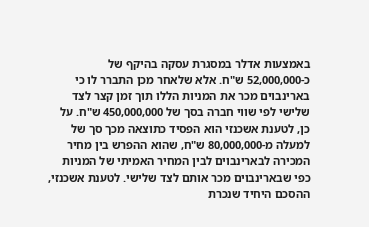באמצעות אדלר במסגרת עסקה בהיקף של כ-52,000,000 ש"ח. אלא שלאחר מכן התברר לו כי בארינבוים מכר את המניות הללו תוך זמן קצר לצד שלישי לפי שווי חברה בסך של 450,000,000 ש"ח. על כן, לטענת אשכנזי הוא הפסיד כתוצאה מכך סך של למעלה מ-80,000,000 ש"ח, שהוא ההפרש בין מחיר המכירה לבארינבוים לבין המחיר האמיתי של המניות כפי שבארינבוים מכר אותם לצד שלישי. לטענת אשכנזי, ההסכם היחיד שנכרת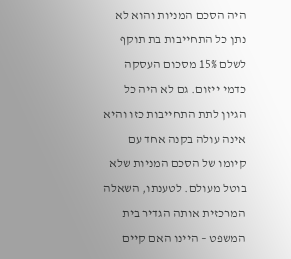היה הסכם המניות והוא לא נתן כל התחייבות בת תוקף לשלם 15% מסכום העסקה כדמי ייזום. גם לא היה כל הגיון לתת התחייבות כזו והיא אינה עולה בקנה אחד עם קיומו של הסכם המניות שלא בוטל מעולם. לטענתו, השאלה המרכזית אותה הגדיר בית המשפט – היינו האם קיים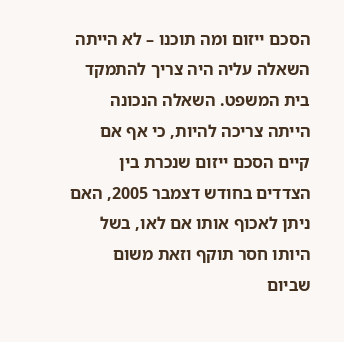הסכם ייזום ומה תוכנו – לא הייתה השאלה עליה היה צריך להתמקד בית המשפט. השאלה הנכונה הייתה צריכה להיות, כי אף אם קיים הסכם ייזום שנכרת בין הצדדים בחודש דצמבר 2005, האם ניתן לאכוף אותו אם לאו, בשל היותו חסר תוקף וזאת משום שביום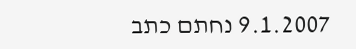9.1.2007 נחתם כתב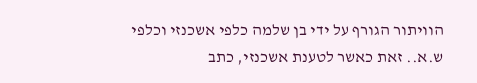הוויתור הגורף על ידי בן שלמה כלפי אשכנזי וכלפי ש.א.. זאת כאשר לטענת אשכנזי, כתב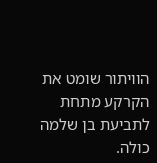הוויתור שומט את הקרקע מתחת לתביעת בן שלמה כולה.